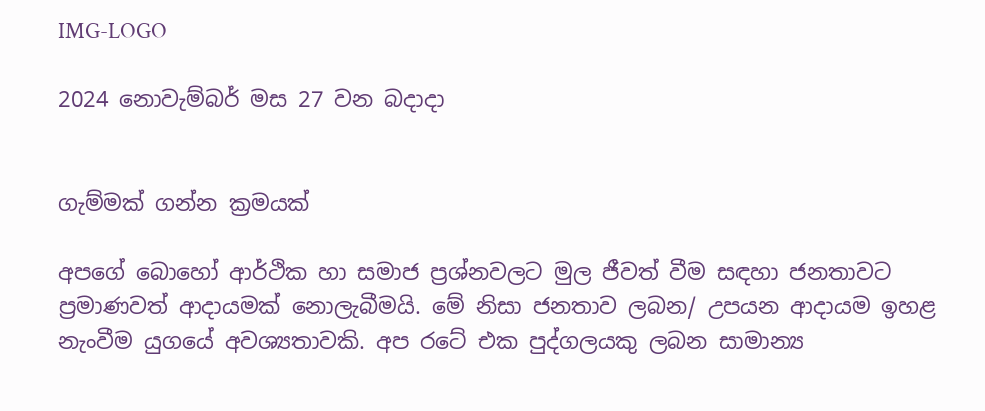IMG-LOGO

2024 නොවැම්බර් මස 27 වන බදාදා


ගැම්මක් ගන්න ක්‍රමයක්

අපගේ බොහෝ ආර්ථික හා සමාජ ප්‍රශ්නවලට මුල ජීවත් වීම සඳහා ජනතාවට ප්‍රමාණවත් ආදායමක් නොලැබීමයි. මේ නිසා ජනතාව ලබන/ උපයන ආදායම ඉහළ නැංවීම යුගයේ අවශ්‍යතාවකි. අප රටේ එක පුද්ගලයකු ලබන සාමාන්‍ය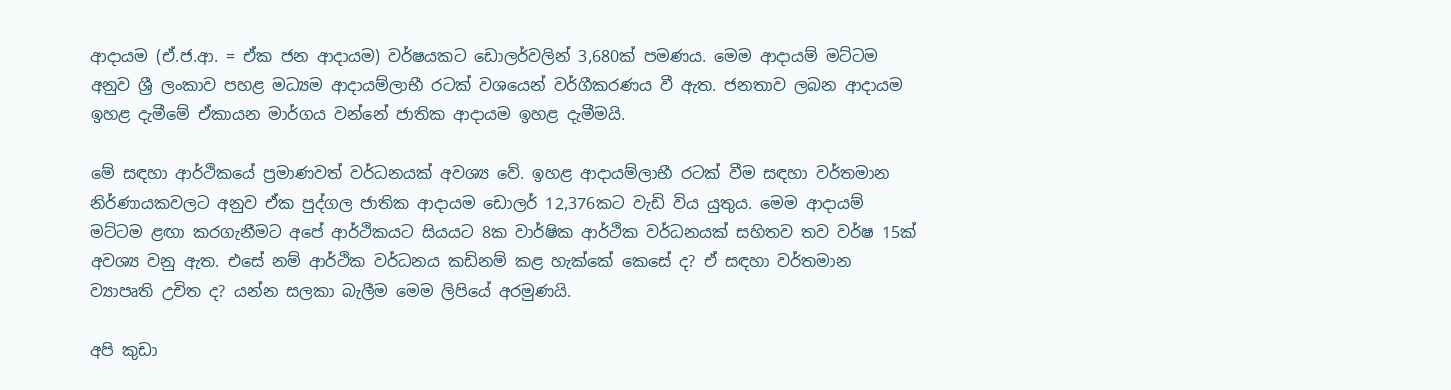ආදායම (ඒ.ජ.ආ. = ඒක ජන ආදායම) වර්ෂයකට ඩොලර්වලින් 3,680ක් පමණය. මෙම ආදායම් මට්ටම අනුව ශ්‍රී ලංකාව පහළ මධ්‍යම ආදායම්ලාභී රටක් වශයෙන් වර්ගීකරණය වී ඇත. ජනතාව ලබන ආදායම ඉහළ දැමීමේ ඒකායන මාර්ගය වන්නේ ජාතික ආදායම ඉහළ දැමීමයි.

මේ සඳහා ආර්ථිකයේ ප්‍රමාණවත් වර්ධනයක් අවශ්‍ය වේ. ඉහළ ආදායම්ලාභී රටක් වීම සඳහා වර්තමාන නිර්ණායකවලට අනුව ඒක පුද්ගල ජාතික ආදායම ඩොලර් 12,376කට වැඩි විය යුතුය. මෙම ආදායම් මට්ටම ළඟා කරගැනීමට අපේ ආර්ථිකයට සියයට 8ක වාර්ෂික ආර්ථික වර්ධනයක් සහිතව තව වර්ෂ 15ක් අවශ්‍ය වනු ඇත. එසේ නම් ආර්ථික වර්ධනය කඩිනම් කළ හැක්කේ කෙසේ ද? ඒ සඳහා වර්තමාන ව්‍යාපෘති උචිත ද? යන්න සලකා බැලීම මෙම ලිපියේ අරමුණයි.

අපි කුඩා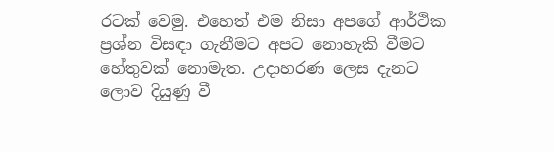රටක් වෙමු. එහෙත් එම නිසා අපගේ ආර්ථික ප්‍රශ්න විසඳා ගැනීමට අපට නොහැකි වීමට හේතුවක් නොමැත. උදාහරණ ලෙස දැනට ලොව දියුණු වී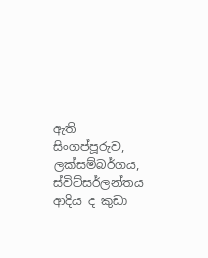ඇති සිංගප්පූරුව, ලක්සම්බර්ගය, ස්විට්සර්ලන්තය ආදිය ද කුඩා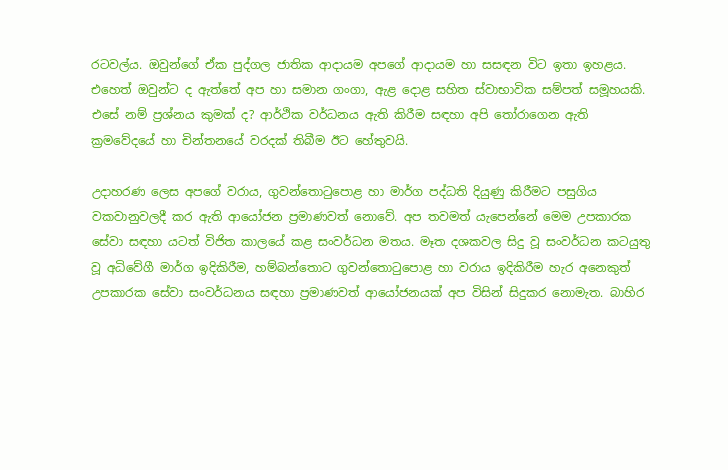රටවල්ය. ඔවුන්ගේ ඒක පුද්ගල ජාතික ආදායම අපගේ ආදායම හා සසඳන විට ඉතා ඉහළය. එහෙත් ඔවුන්ට ද ඇත්තේ අප හා සමාන ගංගා, ඇළ දොළ සහිත ස්වාභාවික සම්පත් සමූහයකි. එසේ නම් ප්‍රශ්නය කුමක් ද? ආර්ථික වර්ධනය ඇති කිරීම සඳහා අපි තෝරාගෙන ඇති ක්‍රමවේදයේ හා චින්තනයේ වරදක් තිබීම ඊට හේතුවයි.

උදාහරණ ලෙස අපගේ වරාය, ගුවන්තොටුපොළ හා මාර්ග පද්ධති දියුණු කිරීමට පසුගිය වකවානුවලදී කර ඇති ආයෝජන ප්‍රමාණවත් නොවේ. අප තවමත් යැපෙන්නේ මෙම උපකාරක සේවා සඳහා යටත් විජිත කාලයේ කළ සංවර්ධන මතය. මෑත දශකවල සිදු වූ සංවර්ධන කටයුතු වූ අධිවේගී මාර්ග ඉදිකිරීම, හම්බන්තොට ගුවන්තොටුපොළ හා වරාය ඉදිකිරීම හැර අනෙකුත් උපකාරක සේවා සංවර්ධනය සඳහා ප්‍රමාණවත් ආයෝජනයක් අප විසින් සිදුකර නොමැත. බාහිර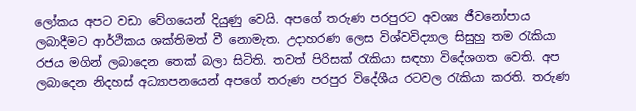ලෝකය අපට වඩා වේගයෙන් දියුණු වෙයි. අපගේ තරුණ පරපුරට අවශ්‍ය ජීවනෝපාය ලබාදීමට ආර්ථිකය ශක්තිමත් වී නොමැත. උදාහරණ ලෙස විශ්වවිද්‍යාල සිසුහු තම රැකියා රජය මගින් ලබාදෙන තෙක් බලා සිටිති. තවත් පිරිසක් රැකියා සඳහා විදේශගත වෙති. අප ලබාදෙන නිදහස් අධ්‍යාපනයෙන් අපගේ තරුණ පරපුර විදේශීය රටවල රැකියා කරති. තරුණ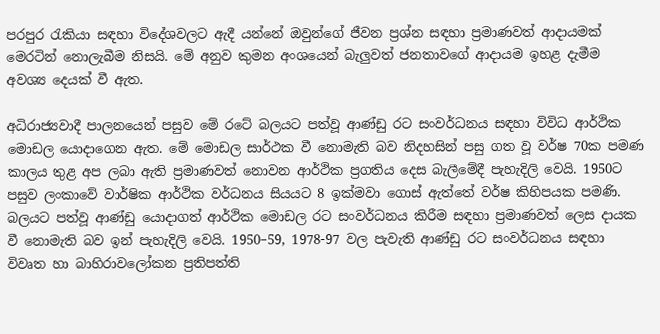පරපුර රැකියා සඳහා විදේශවලට ඇදී යන්නේ ඔවුන්ගේ ජීවන ප්‍රශ්න සඳහා ප්‍රමාණවත් ආදායමක් මෙරටින් නොලැබීම නිසයි. මේ අනුව කුමන අංශයෙන් බැලුවත් ජනතාවගේ ආදායම ඉහළ දැමීම අවශ්‍ය දෙයක් වී ඇත.

අධිරාජ්‍යවාදී පාලනයෙන් පසුව මේ රටේ බලයට පත්වූ ආණ්ඩු රට සංවර්ධනය සඳහා විවිධ ආර්ථික මොඩල යොදාගෙන ඇත. මේ මොඩල සාර්ථක වී නොමැති බව නිදහසින් පසු ගත වූ වර්ෂ 70ක පමණ කාලය තුළ අප ලබා ඇති ප්‍රමාණවත් නොවන ආර්ථික ප්‍රගතිය දෙස බැලීමේදී පැහැදිලි වෙයි. 1950ට පසුව ලංකාවේ වාර්ෂික ආර්ථික වර්ධනය සියයට 8 ඉක්මවා ගොස් ඇත්තේ වර්ෂ කිහිපයක පමණි. බලයට පත්වූ ආණ්ඩු යොදාගත් ආර්ථික මොඩල රට සංවර්ධනය කිරීම සඳහා ප්‍රමාණවත් ලෙස දායක වී නොමැති බව ඉන් පැහැදිලි වෙයි. 1950–59, 1978-97 වල පැවැති ආණ්ඩු රට සංවර්ධනය සඳහා විවෘත හා බාහිරාවලෝකන ප්‍රතිපත්ති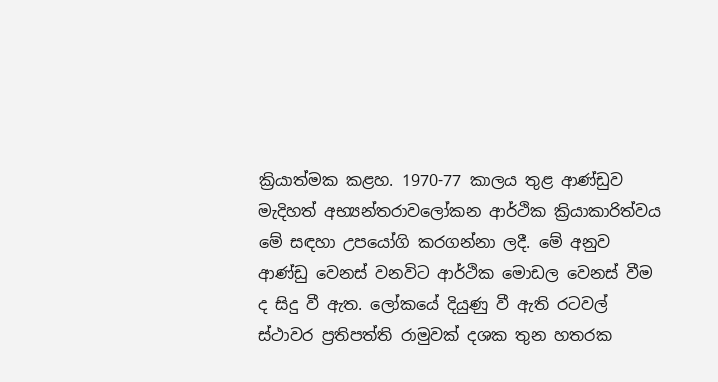ක්‍රියාත්මක කළහ. 1970-77 කාලය තුළ ආණ්ඩුව මැදිහත් අභ්‍යන්තරාවලෝකන ආර්ථික ක්‍රියාකාරිත්වය මේ සඳහා උපයෝගි කරගන්නා ලදී. මේ අනුව ආණ්ඩු වෙනස් වනවිට ආර්ථික මොඩල වෙනස් වීම ද සිදු වී ඇත. ලෝකයේ දියුණු වී ඇති රටවල් ස්ථාවර ප්‍රතිපත්ති රාමුවක් දශක තුන හතරක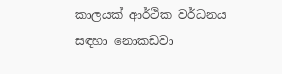කාලයක් ආර්ථික වර්ධනය සඳහා නොකඩවා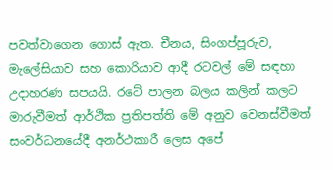පවත්වාගෙන ගොස් ඇත. චීනය, සිංගප්පූරුව, මැලේසියාව සහ කොරියාව ආදී රටවල් මේ සඳහා උදාහරණ සපයයි. රටේ පාලන බලය කලින් කලට මාරුවීමත් ආර්ථික ප්‍රතිපත්ති මේ අනුව වෙනස්වීමත් සංවර්ධනයේදී අනර්ථකාරී ලෙස අපේ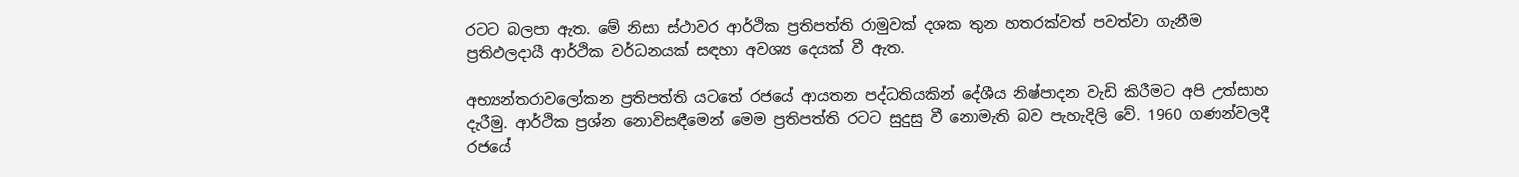රටට බලපා ඇත. මේ නිසා ස්ථාවර ආර්ථික ප්‍රතිපත්ති රාමුවක් දශක තුන හතරක්වත් පවත්වා ගැනීම ප්‍රතිඵලදායී ආර්ථික වර්ධනයක් සඳහා අවශ්‍ය දෙයක් වී ඇත.

අභ්‍යන්තරාවලෝකන ප්‍රතිපත්ති යටතේ රජයේ ආයතන පද්ධතියකින් දේශීය නිෂ්පාදන වැඩි කිරීමට අපි උත්සාහ දැරීමු. ආර්ථික ප්‍රශ්න නොවිසඳීමෙන් මෙම ප්‍රතිපත්ති රටට සුදුසු වී නොමැති බව පැහැදිලි වේ. 1960 ගණන්වලදී රජයේ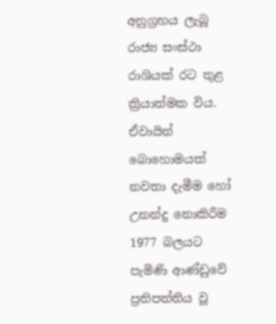අනුග්‍රහය ලැබූ රාජ්‍ය සංස්ථා රාශියක් රට තුළ ක්‍රියාත්මක විය. ඒවායින් බොහොමයක් නවතා දැමීම හෝ උනන්දු නොකිරීම 1977 බලයට පැමිණි ආණ්ඩුවේ ප්‍රතිපත්තිය වූ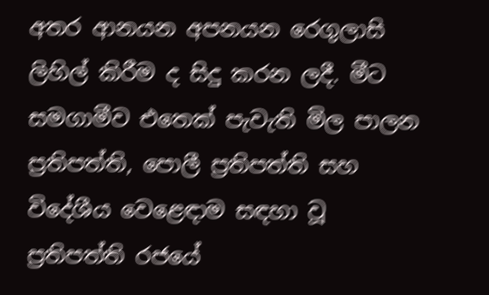අතර ආනයන අපනයන රෙගුලාසි ලිහිල් කිරීම ද සිදු කරන ලදී. මීට සමගාමීව එතෙක් පැවැති මිල පාලන ප්‍රතිපත්ති, පොලී ප්‍රතිපත්ති සහ විදේශීය වෙළෙඳාම සඳහා වූ ප්‍රතිපත්ති රජයේ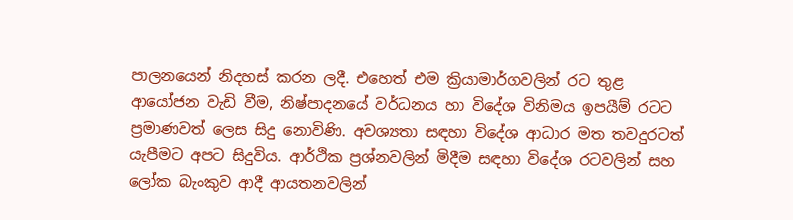පාලනයෙන් නිදහස් කරන ලදී. එහෙත් එම ක්‍රියාමාර්ගවලින් රට තුළ ආයෝජන වැඩි වීම, නිෂ්පාදනයේ වර්ධනය හා විදේශ විනිමය ඉපයීම් රටට ප්‍රමාණවත් ලෙස සිදු නොවිණි. අවශ්‍යතා සඳහා විදේශ ආධාර මත තවදුරටත් යැපීමට අපට සිදුවිය. ආර්ථික ප්‍රශ්නවලින් මිදීම සඳහා විදේශ රටවලින් සහ ලෝක බැංකුව ආදී ආයතනවලින්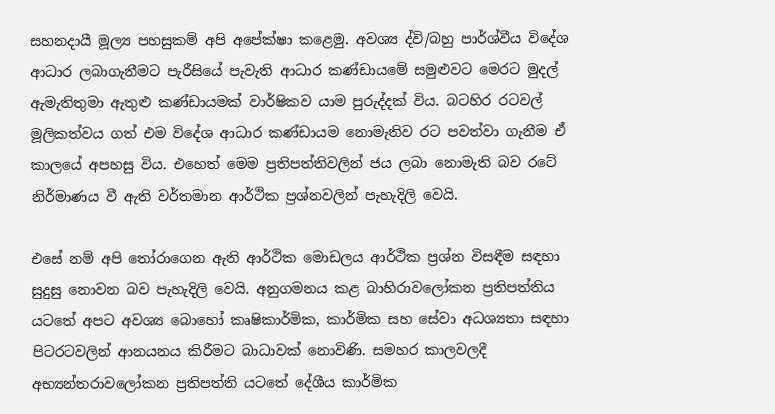සහනදායී මූල්‍ය පහසුකම් අපි අපේක්ෂා කළෙමු. අවශ්‍ය ද්වි/බහු පාර්ශ්වීය විදේශ ආධාර ලබාගැනීමට පැරීසියේ පැවැති ආධාර කණ්ඩායමේ සමුළුවට මෙරට මුදල් ඇමැතිතුමා ඇතුළු කණ්ඩායමක් වාර්ෂිකව යාම පුරුද්දක් විය. බටහිර රටවල් මූලිකත්වය ගත් එම විදේශ ආධාර කණ්ඩායම නොමැතිව රට පවත්වා ගැනීම ඒ කාලයේ අපහසු විය. එහෙත් මෙම ප්‍රතිපත්තිවලින් ජය ලබා නොමැති බව රටේ නිර්මාණය වී ඇති වර්තමාන ආර්ථික ප්‍රශ්නවලින් පැහැදිලි වෙයි.

එසේ නම් අපි තෝරාගෙන ඇති ආර්ථික මොඩලය ආර්ථික ප්‍රශ්න විසඳීම සඳහා සුදුසු නොවන බව පැහැදිලි වෙයි. අනුගමනය කළ බාහිරාවලෝකන ප්‍රතිපත්තිය යටතේ අපට අවශ්‍ය බොහෝ කෘෂිකාර්මික, කාර්මික සහ සේවා අධශ්‍යතා සඳහා පිටරටවලින් ආනයනය කිරීමට බාධාවක් නොවිණි. සමහර කාලවලදී අභ්‍යන්තරාවලෝකන ප්‍රතිපත්ති යටතේ දේශීය කාර්මික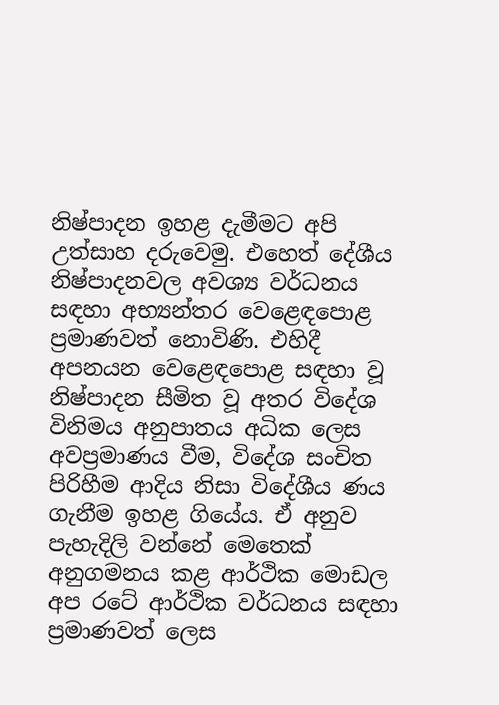නිෂ්පාදන ඉහළ දැමීමට අපි උත්සාහ දරුවෙමු. එහෙත් දේශීය නිෂ්පාදනවල අවශ්‍ය වර්ධනය සඳහා අභ්‍යන්තර වෙළෙඳපොළ ප්‍රමාණවත් නොවිණි. එහිදී අපනයන වෙළෙඳපොළ සඳහා වූ නිෂ්පාදන සීමිත වූ අතර විදේශ විනිමය අනුපාතය අධික ලෙස අවප්‍රමාණය වීම, විදේශ සංචිත පිරිහීම ආදිය නිසා විදේශීය ණය ගැනීම ඉහළ ගියේය. ඒ අනුව පැහැදිලි වන්නේ මෙතෙක් අනුගමනය කළ ආර්ථික මොඩල අප රටේ ආර්ථික වර්ධනය සඳහා ප්‍රමාණවත් ලෙස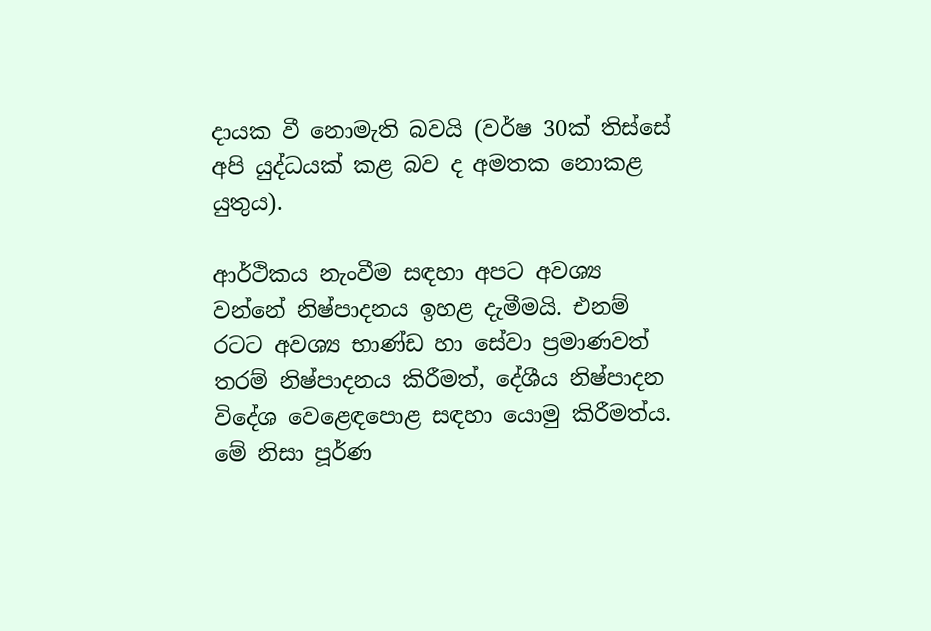දායක වී නොමැති බවයි (වර්ෂ 30ක් තිස්සේ අපි යුද්ධයක් කළ බව ද අමතක නොකළ යුතුය).

ආර්ථිකය නැංවීම සඳහා අපට අවශ්‍ය වන්නේ නිෂ්පාදනය ඉහළ දැමීමයි. එනම් රටට අවශ්‍ය භාණ්ඩ හා සේවා ප්‍රමාණවත් තරම් නිෂ්පාදනය කිරීමත්, දේශීය නිෂ්පාදන විදේශ වෙළෙඳපොළ සඳහා යොමු කිරීමත්ය. මේ නිසා පූර්ණ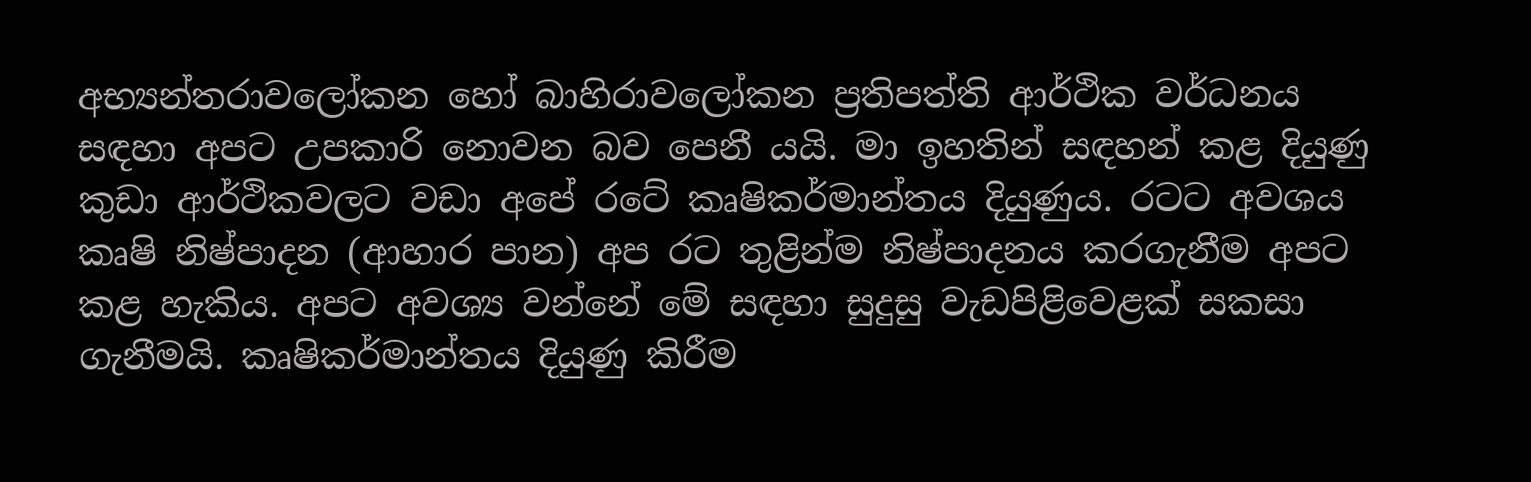අභ්‍යන්තරාවලෝකන හෝ බාහිරාවලෝකන ප්‍රතිපත්ති ආර්ථික වර්ධනය සඳහා අපට උපකාරි නොවන බව පෙනී යයි. මා ඉහතින් සඳහන් කළ දියුණු කුඩා ආර්ථිකවලට වඩා අපේ රටේ කෘෂිකර්මාන්තය දියුණුය. රටට අවශය කෘෂි නිෂ්පාදන (ආහාර පාන) අප රට තුළින්ම නිෂ්පාදනය කරගැනීම අපට කළ හැකිය. අපට අවශ්‍ය වන්නේ මේ සඳහා සුදුසු වැඩපිළිවෙළක් සකසා ගැනීමයි. කෘෂිකර්මාන්තය දියුණු කිරීම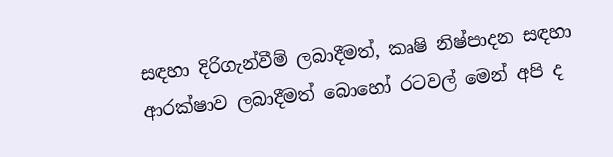සඳහා දිරිගැන්වීම් ලබාදීමත්, කෘෂි නිෂ්පාදන සඳහා ආරක්ෂාව ලබාදීමත් බොහෝ රටවල් මෙන් අපි ද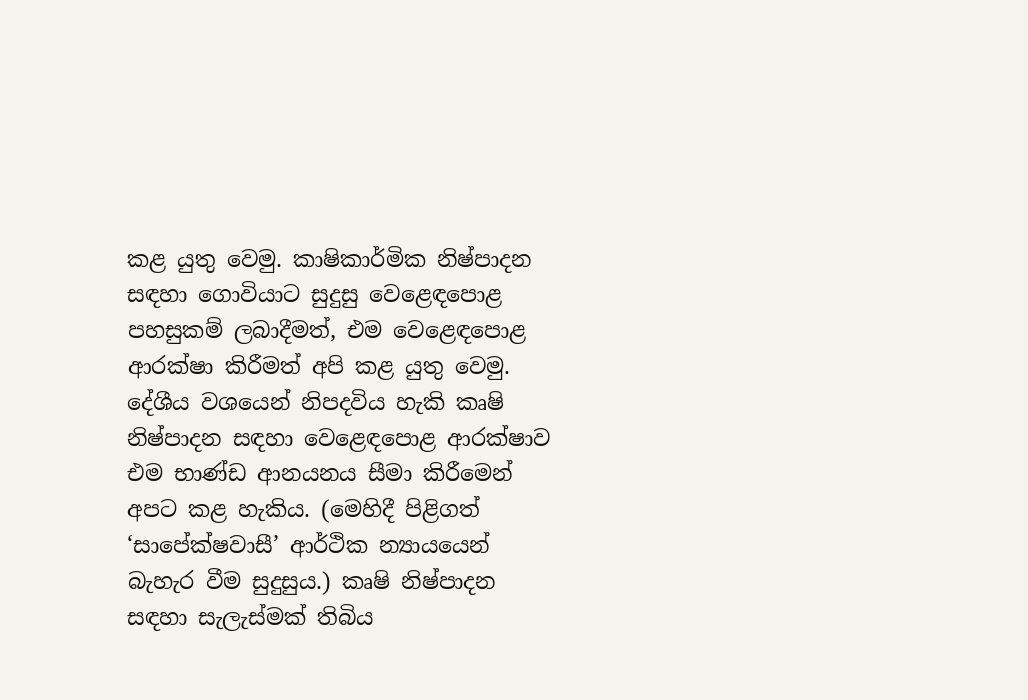කළ යුතු වෙමු. කාෂිකාර්මික නිෂ්පාදන සඳහා ගොවියාට සුදුසු වෙළෙඳපොළ පහසුකම් ලබාදීමත්, එම වෙළෙඳපොළ ආරක්ෂා කිරීමත් අපි කළ යුතු වෙමු. දේශීය වශයෙන් නිපදවිය හැකි කෘෂි නිෂ්පාදන සඳහා වෙළෙඳපොළ ආරක්ෂාව එම භාණ්ඩ ආනයනය සීමා කිරීමෙන් අපට කළ හැකිය. (මෙහිදී පිළිගත් ‘සාපේක්ෂවාසී’ ආර්ථික න්‍යායයෙන් බැහැර වීම සුදුසුය.) කෘෂි නිෂ්පාදන සඳහා සැලැස්මක් තිබිය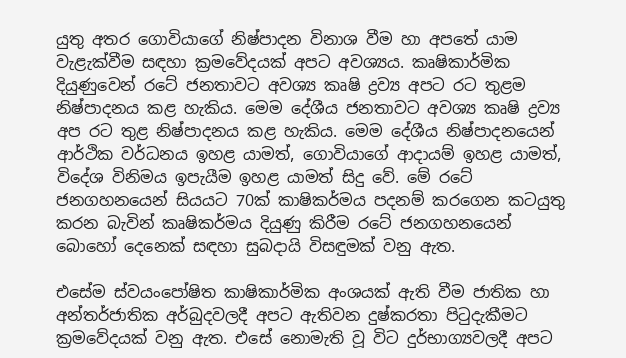යුතු අතර ගොවියාගේ නිෂ්පාදන විනාශ වීම හා අපතේ යාම වැළැක්වීම සඳහා ක්‍රමවේදයක් අපට අවශ්‍යය. කෘෂිකාර්මික දියුණුවෙන් රටේ ජනතාවට අවශ්‍ය කෘෂි ද්‍රව්‍ය අපට රට තුළම නිෂ්පාදනය කළ හැකිය. මෙම දේශීය ජනතාවට අවශ්‍ය කෘෂි ද්‍රව්‍ය අප රට තුළ නිෂ්පාදනය කළ හැකිය. මෙම දේශීය නිෂ්පාදනයෙන් ආර්ථික වර්ධනය ඉහළ යාමත්, ගොවියාගේ ආදායම් ඉහළ යාමත්, විදේශ විනිමය ඉපැයීම ඉහළ යාමත් සිදු වේ. මේ රටේ ජනගහනයෙන් සියයට 70ක් කාෂිකර්මය පදනම් කරගෙන කටයුතු කරන බැවින් කෘෂිකර්මය දියුණු කිරීම රටේ ජනගහනයෙන් බොහෝ දෙනෙක් සඳහා සුබදායි විසඳුමක් වනු ඇත.

එසේම ස්වයංපෝෂිත කාෂිකාර්මික අංශයක් ඇති වීම ජාතික හා අන්තර්ජාතික අර්බුදවලදී අපට ඇතිවන දුෂ්කරතා පිටුදැකීමට ක්‍රමවේදයක් වනු ඇත. එසේ නොමැති වූ විට දුර්භාග්‍යවලදී අපට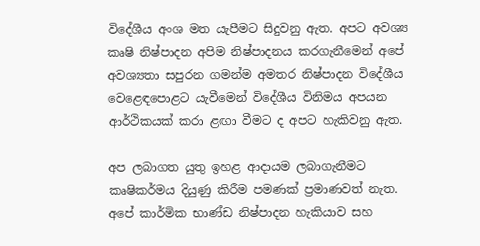විදේශීය අංශ මත යැපීමට සිදුවනු ඇත. අපට අවශ්‍ය කෘෂි නිෂ්පාදන අපිම නිෂ්පාදනය කරගැනීමෙන් අපේ අවශ්‍යතා සපුරන ගමන්ම අමතර නිෂ්පාදන විදේශීය වෙළෙඳපොළට යැවීමෙන් විදේශීය විනිමය අපයන ආර්ථිකයක් කරා ළඟා වීමට ද අපට හැකිවනු ඇත.

අප ලබාගත යුතු ඉහළ ආදායම ලබාගැනීමට කෘෂිකර්මය දියුණු කිරීම පමණක් ප්‍රමාණවත් නැත. අපේ කාර්මික භාණ්ඩ නිෂ්පාදන හැකියාව සහ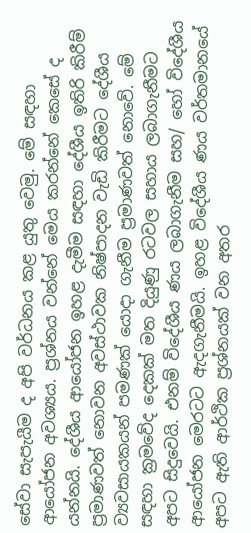සේවා සැපැයීම ද අපි වර්ධනය කළ යුතු වෙමු. මේ සඳහා ආයෝජන අවශ්‍යය. ප්‍රශ්නය වන්නේ මෙය කරන්නේ කෙසේ ද යන්නයි. දේශීය ආයෝජන ඉහළ දැමීම සඳහා දේශීය ඉතිරි කිරීම් ප්‍රමාණවත් නොවන අවස්ථාවක නිෂ්පාදන වැඩි කිරීමට දේශීය ව්‍යවසායකයන් පමණක් යොදා ගැනීම ප්‍රමාණවත් නොවේ. මේ සඳහා ක්‍රමවේද දෙකක් මත දියුණු රටවල සහාය ලබාගැනීමට අපට සිදුවෙයි. එනම් විදේශීය ණය ලබාගැනීම සහ/ හෝ විදේශීය ආයෝජන මෙරටට ඇදගැනීමයි. ඉහළ විදේශීය ණය වර්තමානයේ අපට ඇති ආර්ථික ප්‍රශ්නයක් වන අතර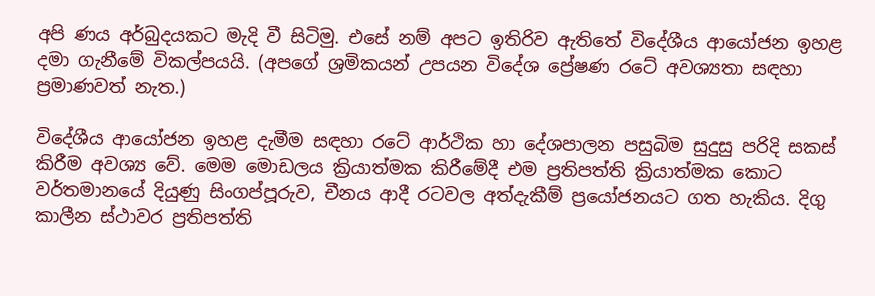අපි ණය අර්බුදයකට මැදි වී සිටිමු. එසේ නම් අපට ඉතිරිව ඇතිතේ විදේශීය ආයෝජන ඉහළ දමා ගැනීමේ විකල්පයයි. (අපගේ ශ්‍රමිකයන් උපයන විදේශ ප්‍රේෂණ රටේ අවශ්‍යතා සඳහා ප්‍රමාණවත් නැත.)

විදේශීය ආයෝජන ඉහළ දැමීම සඳහා රටේ ආර්ථික හා දේශපාලන පසුබිම සුදුසු පරිදි සකස් කිරීම අවශ්‍ය වේ. මෙම මොඩලය ක්‍රියාත්මක කිරීමේදී එම ප්‍රතිපත්ති ක්‍රියාත්මක කොට වර්තමානයේ දියුණු සිංගප්පූරුව, චීනය ආදී රටවල අත්දැකීම් ප්‍රයෝජනයට ගත හැකිය. දිගු කාලීන ස්ථාවර ප්‍රතිපත්ති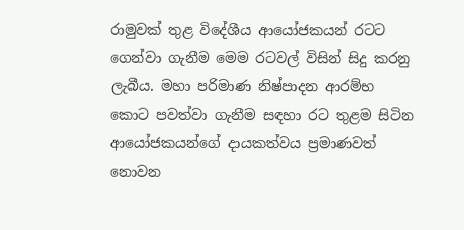රාමුවක් තුළ විදේශීය ආයෝජකයන් රටට ගෙන්වා ගැනීම මෙම රටවල් විසින් සිදු කරනු ලැබීය. මහා පරිමාණ නිෂ්පාදන ආරම්භ කොට පවත්වා ගැනීම සඳහා රට තුළම සිටින ආයෝජකයන්ගේ දායකත්වය ප්‍රමාණවත් නොවන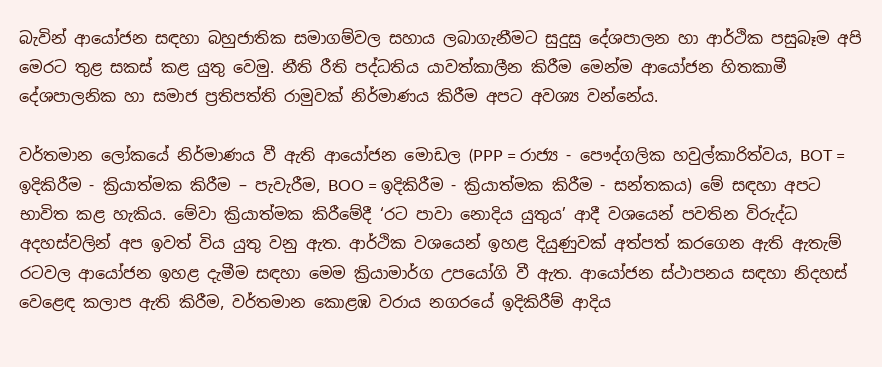බැවින් ආයෝජන සඳහා බහුජාතික සමාගම්වල සහාය ලබාගැනීමට සුදුසු දේශපාලන හා ආර්ථික පසුබෑම අපි මෙරට තුළ සකස් කළ යුතු වෙමු. නීති රීති පද්ධතිය යාවත්කාලීන කිරීම මෙන්ම ආයෝජන හිතකාමී දේශපාලනික හා සමාජ ප්‍රතිපත්ති රාමුවක් නිර්මාණය කිරීම අපට අවශ්‍ය වන්නේය.

වර්තමාන ලෝකයේ නිර්මාණය වී ඇති ආයෝජන මොඩල (PPP = රාජ්‍ය - පෞද්ගලික හවුල්කාරිත්වය, BOT = ඉදිකිරීම - ක්‍රියාත්මක කිරීම – පැවැරීම, BOO = ඉදිකිරීම - ක්‍රියාත්මක කිරීම - සන්තකය) මේ සඳහා අපට භාවිත කළ හැකිය. මේවා ක්‍රියාත්මක කිරීමේදී ‘රට පාවා නොදිය යුතුය’ ආදී වශයෙන් පවතින විරුද්ධ අදහස්වලින් අප ඉවත් විය යුතු වනු ඇත. ආර්ථික වශයෙන් ඉහළ දියුණුවක් අත්පත් කරගෙන ඇති ඇතැම් රටවල ආයෝජන ඉහළ දැමීම සඳහා මෙම ක්‍රියාමාර්ග උපයෝගි වී ඇත. ආයෝජන ස්ථාපනය සඳහා නිදහස් වෙළෙඳ කලාප ඇති කිරීම, වර්තමාන කොළඹ වරාය නගරයේ ඉදිකිරීම් ආදිය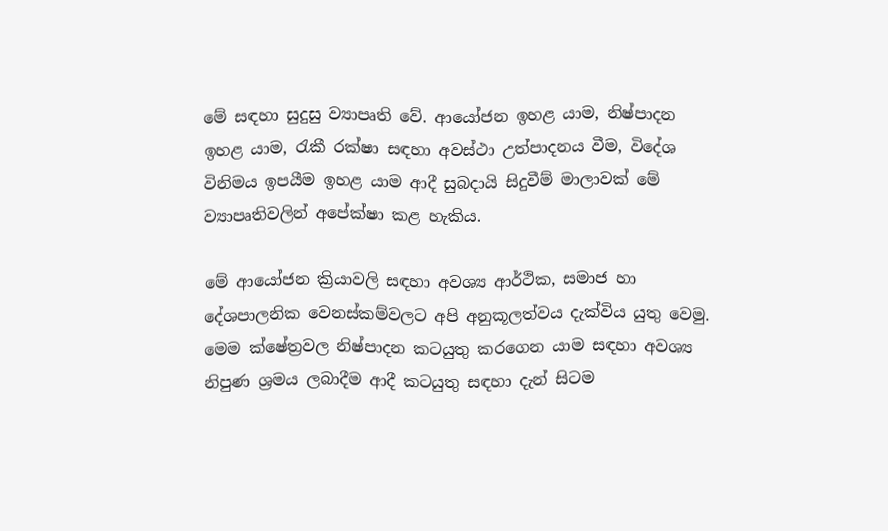මේ සඳහා සුදුසු ව්‍යාපෘති වේ. ආයෝජන ඉහළ යාම, නිෂ්පාදන ඉහළ යාම, රැකී රක්ෂා සඳහා අවස්ථා උත්පාදනය වීම, විදේශ විනිමය ඉපයීම ඉහළ යාම ආදී සුබදායි සිදුවීම් මාලාවක් මේ ව්‍යාපෘතිවලින් අපේක්ෂා කළ හැකිය.

මේ ආයෝජන ක්‍රියාවලි සඳහා අවශ්‍ය ආර්ථික, සමාජ හා දේශපාලනික වෙනස්කම්වලට අපි අනුකූලත්වය දැක්විය යුතු වෙමු. මෙම ක්ෂේත්‍රවල නිෂ්පාදන කටයුතු කරගෙන යාම සඳහා අවශ්‍ය නිපුණ ශ්‍රමය ලබාදීම ආදී කටයුතු සඳහා දැන් සිටම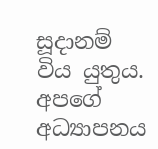සූදානම් විය යුතුය. අපගේ අධ්‍යාපනය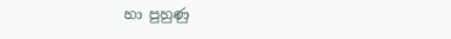හා පුහුණු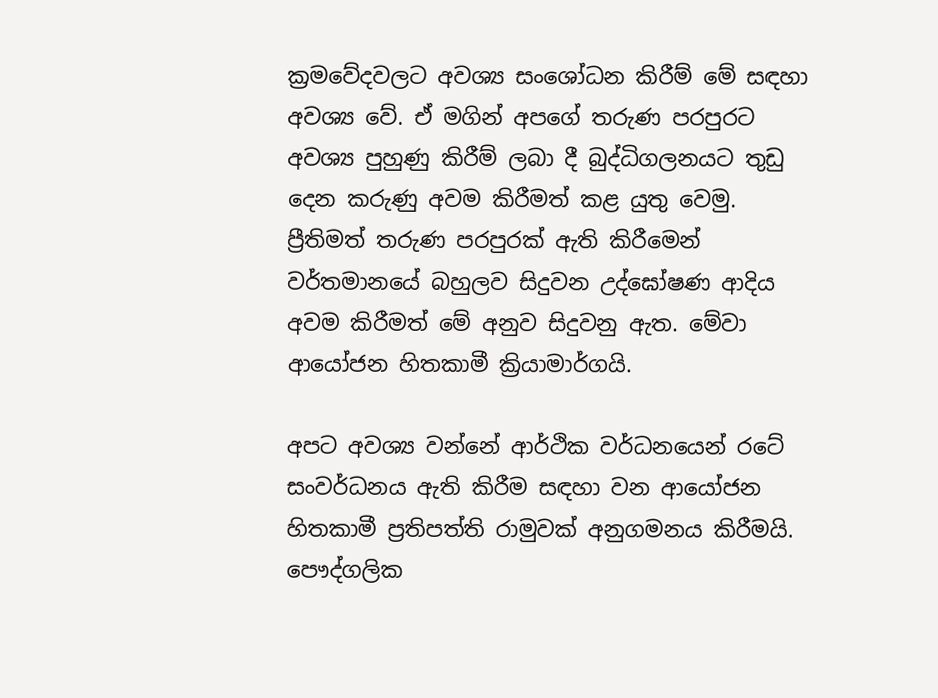ක්‍රමවේදවලට අවශ්‍ය සංශෝධන කිරීම් මේ සඳහා අවශ්‍ය වේ. ඒ මගින් අපගේ තරුණ පරපුරට අවශ්‍ය පුහුණු කිරීම් ලබා දී බුද්ධිගලනයට තුඩු දෙන කරුණු අවම කිරීමත් කළ යුතු වෙමු. ප්‍රීතිමත් තරුණ පරපුරක් ඇති කිරීමෙන් වර්තමානයේ බහුලව සිදුවන උද්ඝෝෂණ ආදිය අවම කිරීමත් මේ අනුව සිදුවනු ඇත. මේවා ආයෝජන හිතකාමී ක්‍රියාමාර්ගයි.

අපට අවශ්‍ය වන්නේ ආර්ථික වර්ධනයෙන් රටේ සංවර්ධනය ඇති කිරීම සඳහා වන ආයෝජන හිතකාමී ප්‍රතිපත්ති රාමුවක් අනුගමනය කිරීමයි. පෞද්ගලික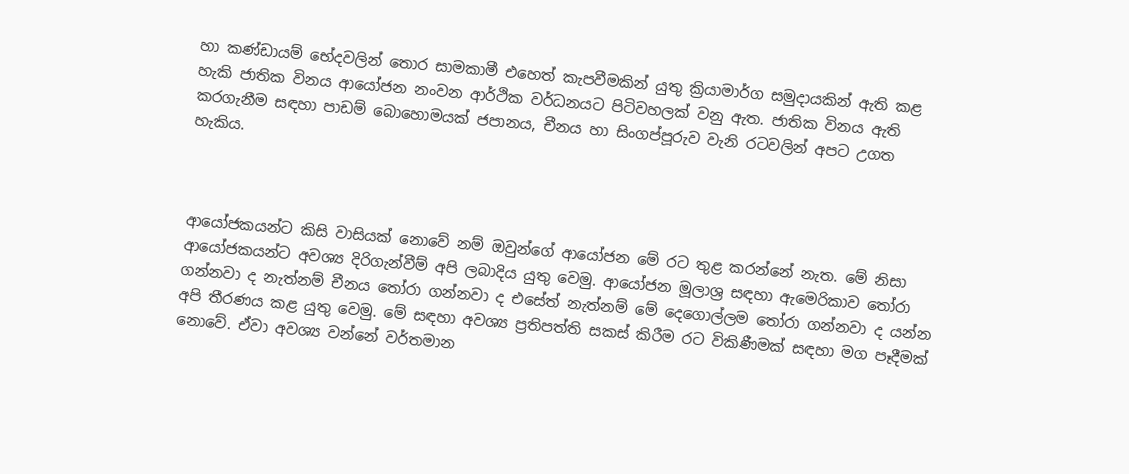හා කණ්ඩායම් භේදවලින් තොර සාමකාමී එහෙත් කැපවීමකින් යුතු ක්‍රියාමාර්ග සමුදායකින් ඇති කළ හැකි ජාතික විනය ආයෝජන නංවන ආර්ථික වර්ධනයට පිටිවහලක් වනු ඇත. ජාතික විනය ඇති කරගැනීම සඳහා පාඩම් බොහොමයක් ජපානය, චීනය හා සිංගප්පූරුව වැනි රටවලින් අපට උගත හැකිය.



ආයෝජකයන්ට කිසි වාසියක් නොවේ නම් ඔවුන්ගේ ආයෝජන මේ රට තුළ කරන්නේ නැත. මේ නිසා ආයෝජකයන්ට අවශ්‍ය දිරිගැන්වීම් අපි ලබාදිය යුතු වෙමු. ආයෝජන මූලාශ්‍ර සඳහා ඇමෙරිකාව තෝරා ගන්නවා ද නැත්නම් චීනය තෝරා ගන්නවා ද එසේත් නැත්නම් මේ දෙගොල්ලම තෝරා ගන්නවා ද යන්න අපි තීරණය කළ යුතු වෙමු. මේ සඳහා අවශ්‍ය ප්‍රතිපත්ති සකස් කිරීම රට විකිණීමක් සඳහා මග පෑදීමක් නොවේ. ඒවා අවශ්‍ය වන්නේ වර්තමාන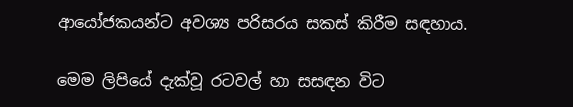ආයෝජකයන්ට අවශ්‍ය පරිසරය සකස් කිරීම සඳහාය.

මෙම ලිපියේ දැක්වූ රටවල් හා සසඳන විට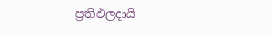ප්‍රතිඵලදායි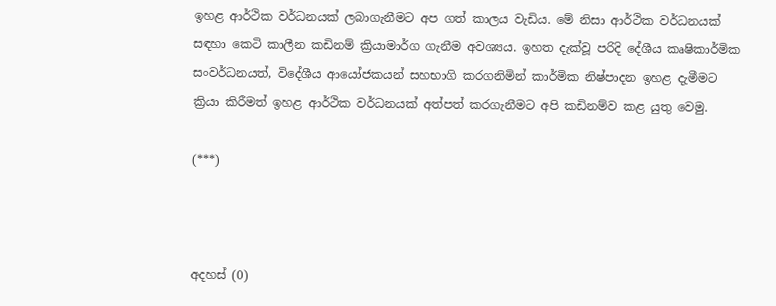ඉහළ ආර්ථික වර්ධනයක් ලබාගැනීමට අප ගත් කාලය වැඩිය. මේ නිසා ආර්ථික වර්ධනයක් සඳහා කෙටි කාලීන කඩිනම් ක්‍රියාමාර්ග ගැනීම අවශ්‍යය. ඉහත දැක්වූ පරිදි දේශීය කෘෂිකාර්මික සංවර්ධනයත්, විදේශීය ආයෝජකයන් සහභාගි කරගනිමින් කාර්මික නිෂ්පාදන ඉහළ දැමීමට ක්‍රියා කිරීමත් ඉහළ ආර්ථික වර්ධනයක් අත්පත් කරගැනීමට අපි කඩිනම්ව කළ යුතු වෙමු.

(***)



අදහස් (0)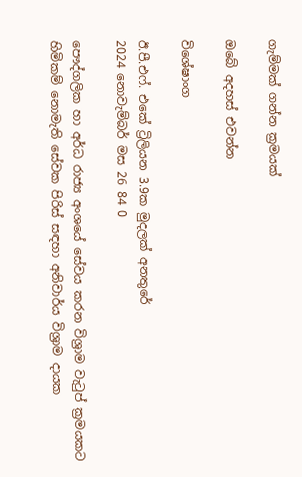ගැම්මක් ගන්න ක්‍රමයක්

ඔබේ අදහස් එවන්න

විශේෂාංග

ඊ.පී.එෆ්. එකේ ට්‍රිලියන 3.9ක මුදලක් අනතුරේ
2024 නොවැම්බර් මස 26 84 0

පෞද්ගලික හා අර්ධ රාජ්‍ය අංශයේ සේවය කරන විශ්‍රාම වැටුප් ක්‍රමයකට හිමිකම් නොමැති සේවක පිරිස් සඳහා අනිවාර්ය විශ්‍රාම දායක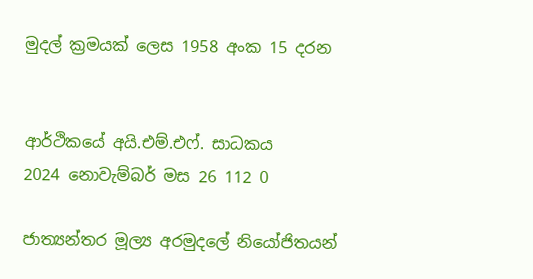මුදල් ක්‍රමයක් ලෙස 1958 අංක 15 දරන


ආර්ථිකයේ අයි.එම්.එෆ්. සාධකය
2024 නොවැම්බර් මස 26 112 0

ජාත්‍යන්තර මූල්‍ය අරමුදලේ නියෝජිතයන්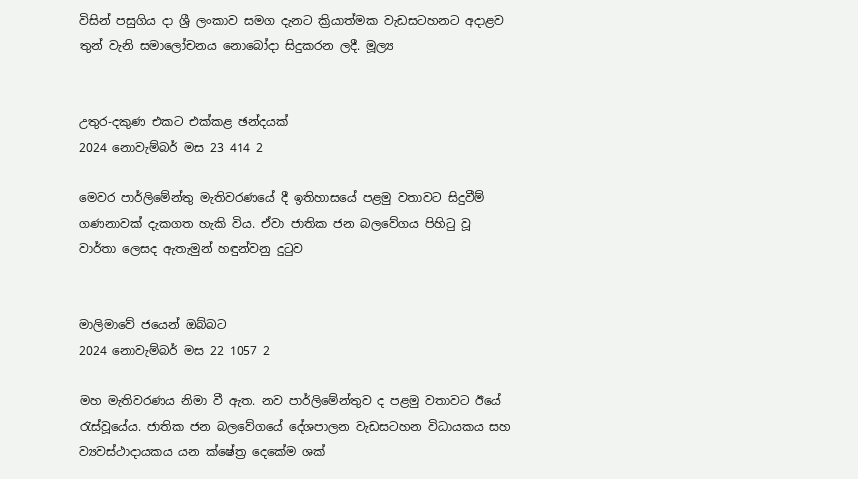විසින් පසුගිය දා ශ්‍රී ලංකාව සමග දැනට ක්‍රියාත්මක වැඩසටහනට අදාළව තුන් වැනි සමාලෝචනය නොබෝදා සිදුකරන ලදී. මූල්‍ය


උතුර-දකුණ එකට එක්කළ ඡන්දයක්
2024 නොවැම්බර් මස 23 414 2

මෙවර පාර්ලිමේන්තු මැතිවරණයේ දී ඉතිහාසයේ පළමු වතාවට සිදුවීම් ගණනාවක් දැකගත හැකි විය. ඒවා ජාතික ජන බලවේගය පිහිටු වූ වාර්තා ලෙසද ඇතැමුන් හඳුන්වනු දුටුව


මාලිමාවේ ජයෙන් ඔබ්බට
2024 නොවැම්බර් මස 22 1057 2

මහ මැතිවරණය නිමා වී ඇත. නව පාර්ලිමේන්තුව ද පළමු වතාවට ඊයේ රැස්වූයේය. ජාතික ජන බලවේගයේ දේශපාලන වැඩසටහන විධායකය සහ ව්‍යවස්ථාදායකය යන ක්ෂේත්‍ර දෙකේම ශක්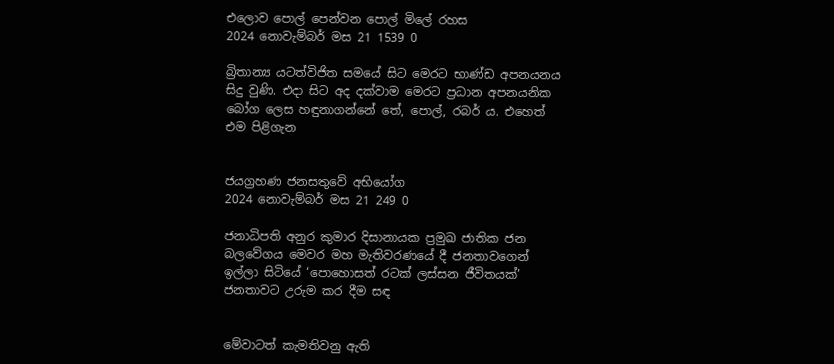එලොව පොල් පෙන්වන පොල් මිලේ රහස
2024 නොවැම්බර් මස 21 1539 0

බ්‍රිතාන්‍ය යටත්විජිත සමයේ සිට මෙරට භාණ්ඩ අපනයනය සිදු වුණි. එදා සිට අද දක්වාම මෙරට ප්‍රධාන අපනයනික බෝග ලෙස හඳුනාගන්නේ තේ, පොල්, රබර් ය. එහෙත් එම පිළිගැන


ජයග්‍රහණ ජනසතුවේ අභියෝග
2024 නොවැම්බර් මස 21 249 0

ජනාධිපති අනුර කුමාර දිසානායක ප්‍රමුඛ ජාතික ජන බලවේගය මෙවර මහ මැතිවරණයේ දී ජනතාවගෙන් ඉල්ලා සිටියේ ‘පොහොසත් රටක් ලස්සන ජීවිතයක්’ ජනතාවට උරුම කර දීම සඳ


මේවාටත් කැමතිවනු ඇති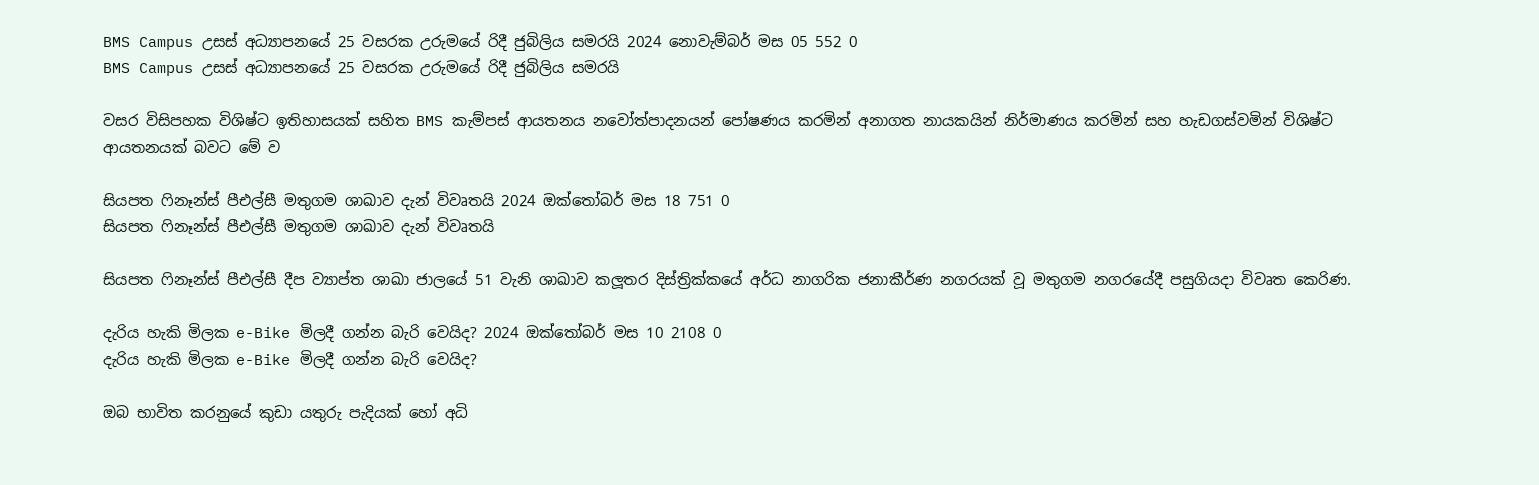BMS Campus උසස් අධ්‍යාපනයේ 25 වසරක උරුමයේ රිදී ජුබිලිය සමරයි 2024 නොවැම්බර් මස 05 552 0
BMS Campus උසස් අධ්‍යාපනයේ 25 වසරක උරුමයේ රිදී ජුබිලිය සමරයි

වසර විසිපහක විශිෂ්ට ඉතිහාසයක් සහිත BMS කැම්පස් ආයතනය නවෝත්පාදනයන් පෝෂණය කරමින් අනාගත නායකයින් නිර්මාණය කරමින් සහ හැඩගස්වමින් විශිෂ්ට ආයතනයක් බවට මේ ව

සියපත ෆිනෑන්ස් පීඑල්සී මතුගම ශාඛාව දැන් විවෘතයි 2024 ඔක්තෝබර් මස 18 751 0
සියපත ෆිනෑන්ස් පීඑල්සී මතුගම ශාඛාව දැන් විවෘතයි

සියපත ෆිනෑන්ස් පීඑල්සී දීප ව්‍යාප්ත ශාඛා ජාලයේ 51 වැනි ශාඛාව කලූතර දිස්ත්‍රික්කයේ අර්ධ නාගරික ජනාකීර්ණ නගරයක් වූ මතුගම නගරයේදී පසුගියදා විවෘත කෙරිණ.

දැරිය හැකි මිලක e-Bike මිලදී ගන්න බැරි වෙයිද? 2024 ඔක්තෝබර් මස 10 2108 0
දැරිය හැකි මිලක e-Bike මිලදී ගන්න බැරි වෙයිද?

ඔබ භාවිත කරනුයේ කුඩා යතුරු පැදියක් හෝ අධි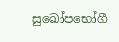සුඛෝපභෝගී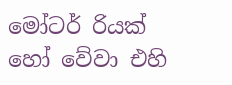මෝටර් රියක් හෝ වේවා එහි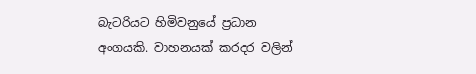බැටරියට හිමිවනුයේ ප්‍රධාන අංගයකි. වාහනයක් කරදර වලින්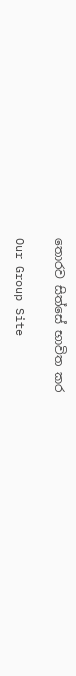තොරව සිත්සේ භාවිත කර

Our Group Site